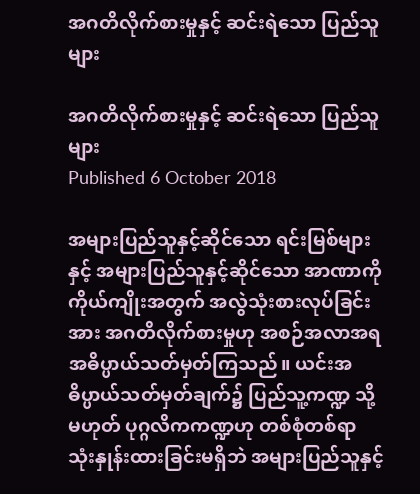အဂတိလိုက်စားမှုနှင့် ဆင်းရဲသော ပြည်သူများ

အဂတိလိုက်စားမှုနှင့် ဆင်းရဲသော ပြည်သူများ
Published 6 October 2018

အများပြည်သူနှင့်ဆိုင်သော ရင်းမြစ်များနှင့် အများပြည်သူနှင့်ဆိုင်သော အာဏာကို ကိုယ်ကျိုးအတွက် အလွဲသုံးစားလုပ်ခြင်းအား အဂတိလိုက်စားမှုဟု အစဉ်အလာအရ အဓိပ္ပာယ်သတ်မှတ်ကြသည်။ ယင်းအဓိပ္ပာယ်သတ်မှတ်ချက်၌ ပြည်သူ့ကဏ္ဍ သို့မဟုတ် ပုဂ္ဂလိကကဏ္ဍဟု တစ်စုံတစ်ရာ သုံးနှုန်းထားခြင်းမရှိဘဲ အများပြည်သူနှင့်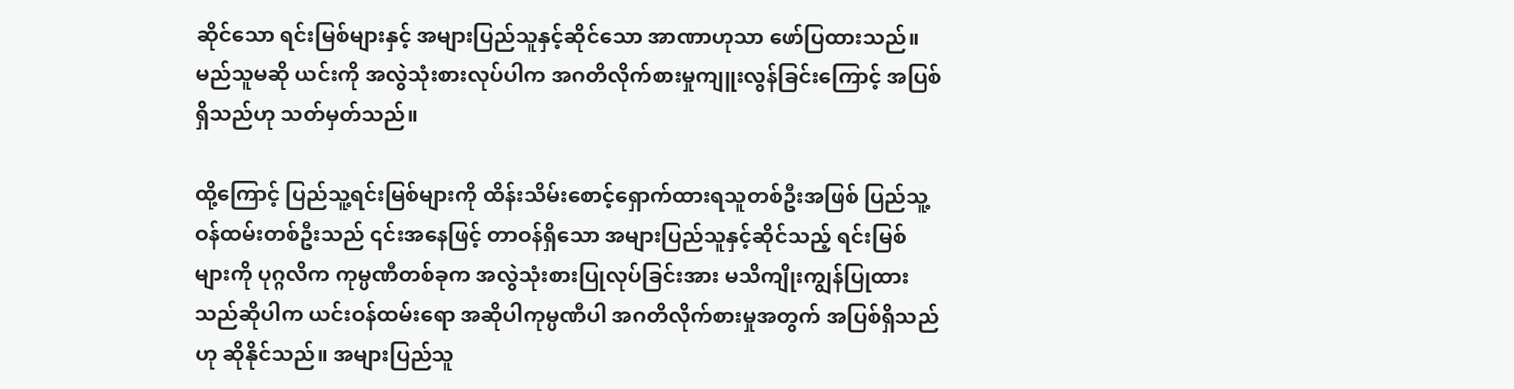ဆိုင်သော ရင်းမြစ်များနှင့် အများပြည်သူနှင့်ဆိုင်သော အာဏာဟုသာ ဖော်ပြထားသည်။ မည်သူမဆို ယင်းကို အလွဲသုံးစားလုပ်ပါက အဂတိလိုက်စားမှုကျူးလွန်ခြင်းကြောင့် အပြစ်ရှိသည်ဟု သတ်မှတ်သည်။

ထို့ကြောင့် ပြည်သူ့ရင်းမြစ်များကို ထိန်းသိမ်းစောင့်ရှောက်ထားရသူတစ်ဦးအဖြစ် ပြည်သူ့ဝန်ထမ်းတစ်ဦးသည် ၎င်းအနေဖြင့် တာဝန်ရှိသော အများပြည်သူနှင့်ဆိုင်သည့် ရင်းမြစ်များကို ပုဂ္ဂလိက ကုမ္ပဏီတစ်ခုက အလွဲသုံးစားပြုလုပ်ခြင်းအား မသိကျိုးကျွန်ပြုထားသည်ဆိုပါက ယင်းဝန်ထမ်းရော အဆိုပါကုမ္ပဏီပါ အဂတိလိုက်စားမှုအတွက် အပြစ်ရှိသည်ဟု ဆိုနိုင်သည်။ အများပြည်သူ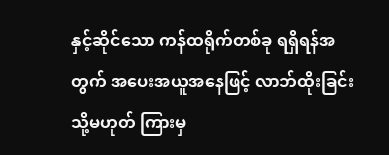နှင့်ဆိုင်သော ကန်ထရိုက်တစ်ခု ရရှိရန်အတွက် အပေးအယူအနေဖြင့် လာဘ်ထိုးခြင်း သို့မဟုတ် ကြားမှ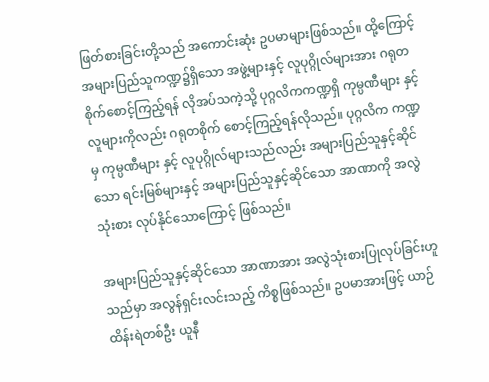ဖြတ်စားခြင်းတို့သည် အကောင်းဆုံး ဥပမာများဖြစ်သည်။ ထို့ကြောင့် အများပြည်သူကဏ္ဍ၌ရှိသော အဖွဲ့များနှင့် လူပုဂ္ဂိုလ်များအား ဂရုတစိုက်စောင့်ကြည့်ရန် လိုအပ်သကဲ့သို့ ပုဂ္ဂလိကကဏ္ဍရှိ ကုမ္ပဏီများ နှင့် လူများကိုလည်း ဂရုတစိုက် စောင့်ကြည့်ရန်လိုသည်။ ပုဂ္ဂလိက ကဏ္ဍမှ ကုမ္ပဏီများ နှင့် လူပုဂ္ဂိုလ်များသည်လည်း အများပြည်သူနှင့်ဆိုင်သော ရင်းမြစ်များနှင့် အများပြည်သူနှင့်ဆိုင်သော အာဏာကို အလွဲသုံးစား လုပ်နိုင်သောကြောင့် ဖြစ်သည်။

အများပြည်သူနှင့်ဆိုင်သော အာဏာအား အလွဲသုံးစားပြုလုပ်ခြင်းဟူသည်မှာ အလွန်ရှင်းလင်းသည့် ကိစ္စဖြစ်သည်။ ဥပမာအားဖြင့် ယာဉ်ထိန်းရဲတစ်ဦး ယူနီ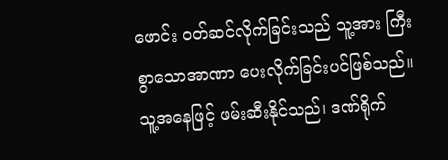ဖောင်း ဝတ်ဆင်လိုက်ခြင်းသည် သူ့အား ကြီးစွာသောအာဏာ ပေးလိုက်ခြင်းပင်ဖြစ်သည်။ သူ့အနေဖြင့် ဖမ်းဆီးနိုင်သည်၊ ဒဏ်ရိုက်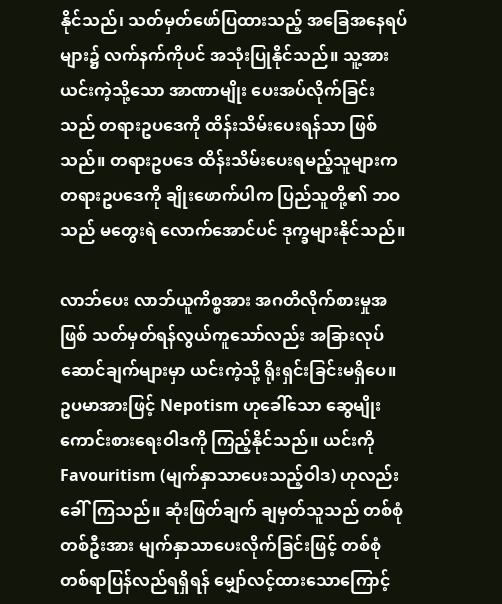နိုင်သည်၊ သတ်မှတ်ဖော်ပြထားသည့် အခြေအနေရပ်များ၌ လက်နက်ကိုပင် အသုံးပြုနိုင်သည်။ သူ့အား ယင်းကဲ့သို့သော အာဏာမျိုး ပေးအပ်လိုက်ခြင်းသည် တရားဥပဒေကို ထိန်းသိမ်းပေးရန်သာ ဖြစ်သည်။ တရားဥပဒေ ထိန်းသိမ်းပေးရမည့်သူများက တရားဥပဒေကို ချိုးဖောက်ပါက ပြည်သူတို့၏ ဘဝသည် မတွေးရဲ လောက်အောင်ပင် ဒုက္ခများနိုင်သည်။

လာဘ်ပေး လာဘ်ယူကိစ္စအား အဂတိလိုက်စားမှုအဖြစ် သတ်မှတ်ရန်လွယ်ကူသော်လည်း အခြားလုပ်ဆောင်ချက်များမှာ ယင်းကဲ့သို့ ရိုးရှင်းခြင်းမရှိပေ။ ဥပမာအားဖြင့် Nepotism ဟုခေါ်သော ဆွေမျိုးကောင်းစားရေးဝါဒကို ကြည့်နိုင်သည်။ ယင်းကို Favouritism (မျက်နှာသာပေးသည့်ဝါဒ) ဟုလည်း ခေါ်ကြသည်။ ဆုံးဖြတ်ချက် ချမှတ်သူသည် တစ်စုံတစ်ဦးအား မျက်နှာသာပေးလိုက်ခြင်းဖြင့် တစ်စုံတစ်ရာပြန်လည်ရရှိရန် မျှော်လင့်ထားသောကြောင့်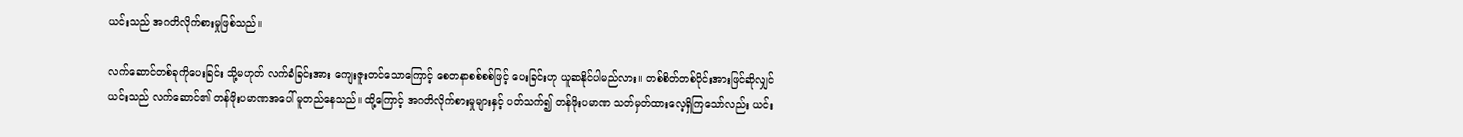ယင်းသည် အဂတိလိုက်စားမှုဖြစ်သည်။

လက်ဆောင်တစ်ခုကိုပေးခြင်း သို့မဟုတ် လက်ခံခြင်းအား ကျေးဇူးတင်သောကြောင့် စေတနာစစ်စစ်ဖြင့် ပေးခြင်းဟု ယူဆနိုင်ပါမည်လား။ တစ်စိတ်တစ်ပိုင်းအားဖြင်ဆိုလျှင် ယင်းသည် လက်ဆောင်၏ တန်ဖိုးပမာဏအပေါ် မူတည်နေသည်။ ထို့ကြောင့် အဂတိလိုက်စားမှုများနှင့် ပတ်သက်၍ တန်ဖိုးပမာဏ သတ်မှတ်ထားလေ့ရှိကြသော်လည်း ယင်း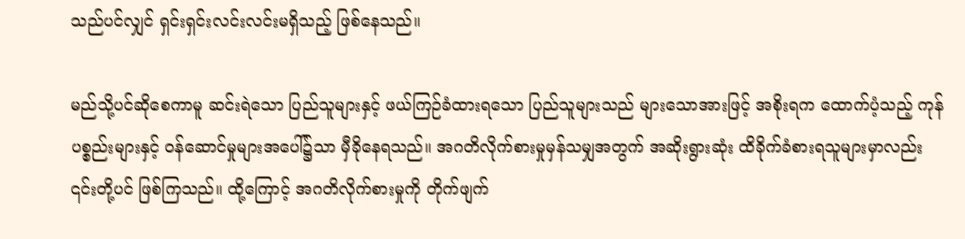သည်ပင်လျှင် ရှင်းရှင်းလင်းလင်းမရှိသည့် ဖြစ်နေသည်။

မည်သို့ပင်ဆိုစေကာမူ ဆင်းရဲသော ပြည်သူများနှင့် ဖယ်ကြဉ်ခံထားရသော ပြည်သူများသည် များသောအားဖြင့် အစိုးရက ထောက်ပံ့သည့် ကုန်ပစ္စည်းများနှင့် ဝန်ဆောင်မှုများအပေါ်၌သာ မှီခိုနေရသည်။ အဂတိလိုက်စားမှုမှန်သမျှအတွက် အဆိုးရွားဆုံး ထိခိုက်ခံစားရသူများမှာလည်း ၎င်းတို့ပင် ဖြစ်ကြသည်။ ထို့ကြောင့် အဂတိလိုက်စားမှုကို တိုက်ဖျက်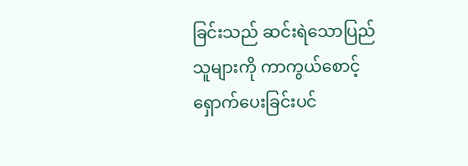ခြင်းသည် ဆင်းရဲသောပြည်သူများကို ကာကွယ်စောင့်ရှောက်ပေးခြင်းပင်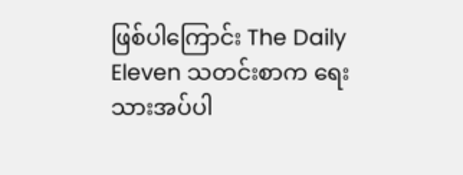ဖြစ်ပါကြောင်း The Daily Eleven သတင်းစာက ရေးသားအပ်ပါ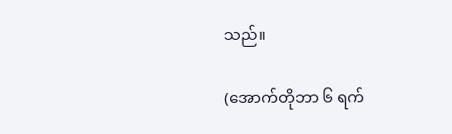သည်။

(အောက်တိုဘာ ၆ ရက်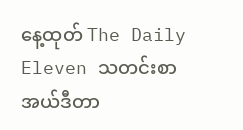နေ့ထုတ် The Daily Eleven သတင်းစာ အယ်ဒီတာ